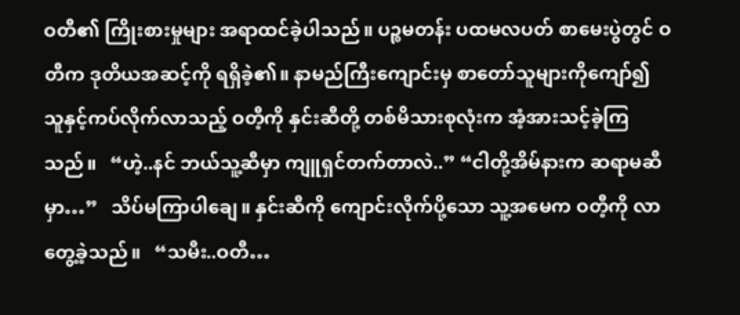ဝတီ၏ ကြိုးစားမှုများ အရာထင်ခဲ့ပါသည်။ ပဉ္စမတန်း ပထမလပတ် စာမေးပွဲတွင် ဝတီက ဒုတိယအဆင့်ကို ရရှိခဲ့၏။ နာမည်ကြီးကျောင်းမှ စာတော်သူများကိုကျော်၍ သူနှင့်ကပ်လိုက်လာသည့် ဝတီ့ကို နှင်းဆီတို့ တစ်မိသားစုလုံးက အံ့အားသင့်ခဲ့ကြသည်။   “ဟဲ့..နင် ဘယ်သူ့ဆီမှာ ကျူရှင်တက်တာလဲ..” “ငါတို့အိမ်နားက ဆရာမဆီမှာ…”   သိပ်မကြာပါချေ။ နှင်းဆီကို ကျောင်းလိုက်ပို့သော သူ့အမေက ဝတီ့ကို လာတွေ့ခဲ့သည်။   “သမီး..ဝတီ…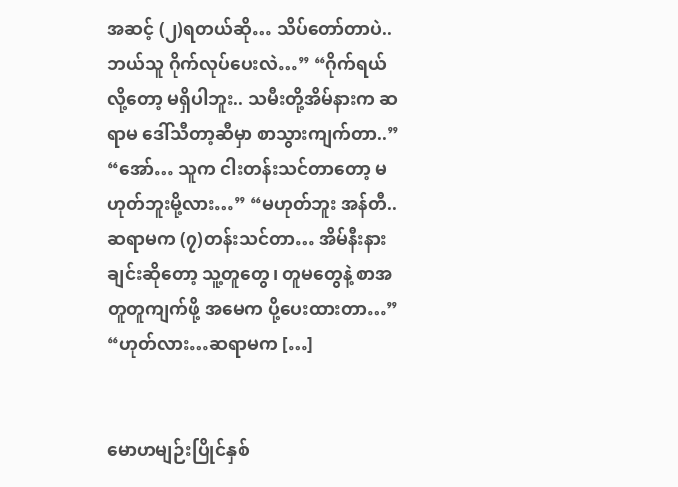အဆင့် (၂)ရတယ်ဆို… သိပ်တော်တာပဲ.. ဘယ်သူ ဂိုက်လုပ်ပေးလဲ…” “ဂိုက်ရယ်လို့တော့ မရှိပါဘူး.. သမီးတို့အိမ်နားက ဆရာမ ဒေါ်သီတာ့ဆီမှာ စာသွားကျက်တာ..” “အော်… သူက ငါးတန်းသင်တာတော့ မဟုတ်ဘူးမို့လား…” “မဟုတ်ဘူး အန်တီ..ဆရာမက (၇)တန်းသင်တာ… အိမ်နီးနားချင်းဆိုတော့ သူ့တူတွေ၊ တူမတွေနဲ့ စာအတူတူကျက်ဖို့ အမေက ပို့ပေးထားတာ…” “ဟုတ်လား…ဆရာမက […]


မောဟမျဉ်းပြိုင်နှစ်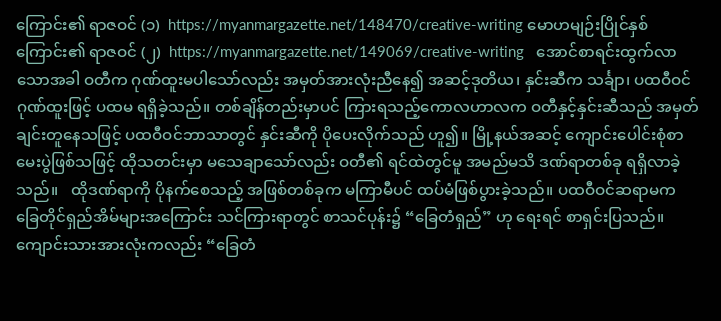ကြောင်း၏ ရာဇဝင် (၁)  https://myanmargazette.net/148470/creative-writing မောဟမျဉ်းပြိုင်နှစ်ကြောင်း၏ ရာဇဝင် (၂)  https://myanmargazette.net/149069/creative-writing   အောင်စာရင်းထွက်လာသောအခါ ဝတီက ဂုဏ်ထူးမပါသော်လည်း အမှတ်အားလုံးညီနေ၍ အဆင့်ဒုတိယ၊ နှင်းဆီက သင်္ချာ၊ ပထဝီဝင် ဂုဏ်ထူးဖြင့် ပထမ ရရှိခဲ့သည်။ တစ်ချိန်တည်းမှာပင် ကြားရသည့်ကောလဟာလက ဝတီနှင့်နှင်းဆီသည် အမှတ်ချင်းတူနေသဖြင့် ပထဝီဝင်ဘာသာတွင် နှင်းဆီကို ပိုပေးလိုက်သည် ဟူ၍။ မြို့နယ်အဆင့် ကျောင်းပေါင်းစုံစာမေးပွဲဖြစ်သဖြင့် ထိုသတင်းမှာ မသေချာသော်လည်း ဝတီ၏ ရင်ထဲတွင်မူ အမည်မသိ ဒဏ်ရာတစ်ခု ရရှိလာခဲ့သည်။   ထိုဒဏ်ရာကို ပိုနက်စေသည့် အဖြစ်တစ်ခုက မကြာမီပင် ထပ်မံဖြစ်ပွားခဲ့သည်။ ပထဝီဝင်ဆရာမက ခြေတိုင်ရှည်အိမ်များအကြောင်း သင်ကြားရာတွင် စာသင်ပုန်း၌ “ခြေတံရှည်” ဟု ရေးရင် စာရှင်းပြသည်။ ကျောင်းသားအားလုံးကလည်း “ခြေတံ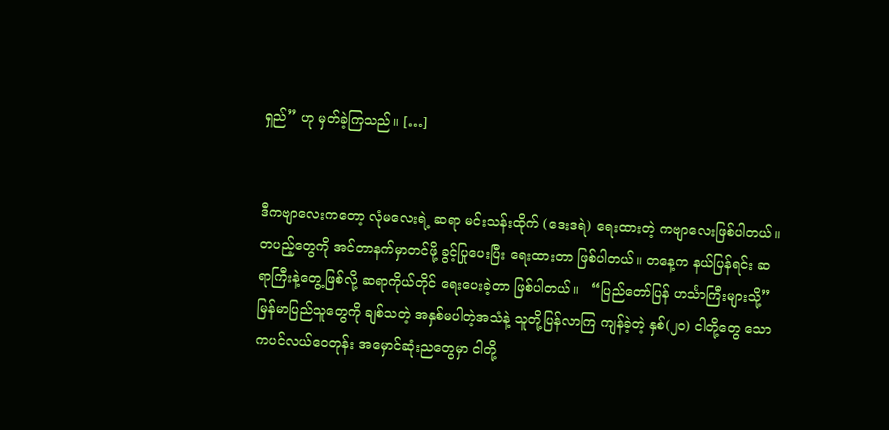ရှည်” ဟု မှတ်ခဲ့ကြသည်။ […]


ဒီကဗျာလေးကတော့ လုံမလေးရဲ့ ဆရာ မင်းသန်းထိုက် (ဒေးဒရဲ) ရေးထားတဲ့ ကဗျာလေးဖြစ်ပါတယ်။ တပည့်တွေကို အင်တာနက်မှာတင်ဖို့ ခွင့်ပြုပေးပြီး ရေးထားတာ ဖြစ်ပါတယ်။ တနေ့က နယ်ပြန်ရင်း ဆရာကြီးနဲ့တွေ့ဖြစ်လို့ ဆရာကိုယ်တိုင် ရေးပေးခဲ့တာ ဖြစ်ပါတယ်။   “ပြည်တော်ပြန် ဟင်္သာကြီးများသို့”   မြန်မာပြည်သူတွေကို ချစ်သတဲ့ အနှစ်မပါတဲ့အသံနဲ့ သူတို့ပြန်လာကြ ကျန်ခဲ့တဲ့ နှစ်(၂၀) ငါတို့တွေ သောကပင်လယ်ဝေတုန်း အမှောင်ဆုံးညတွေမှာ ငါတို့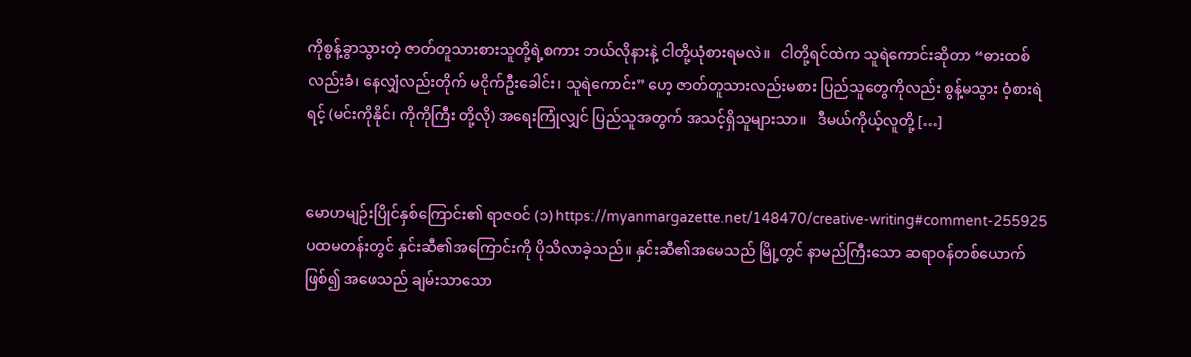ကိုစွန့်ခွာသွားတဲ့ ဇာတ်တူသားစားသူတို့ရဲ့စကား ဘယ်လိုနားနဲ့ ငါတို့ယုံစားရမလဲ။   ငါတို့ရင်ထဲက သူရဲကောင်းဆိုတာ “ဓားထစ်လည်းခံ၊ နေလျှံလည်းတိုက် မငိုက်ဦးခေါင်း၊ သူရဲကောင်း” ဟေ့ ဇာတ်တူသားလည်းမစား ပြည်သူတွေကိုလည်း စွန့်မသွား ဝံ့စားရဲရင့် (မင်းကိုနိုင်၊ ကိုကိုကြီး တို့လို) အရေးကြုံလျှင် ပြည်သူအတွက် အသင့်ရှိသူများသာ။   ဒီမယ်ကိုယ့်လူတို့ […]


မောဟမျဉ်းပြိုင်နှစ်ကြောင်း၏ ရာဇဝင် (၁) https://myanmargazette.net/148470/creative-writing#comment-255925   ပထမတန်းတွင် နှင်းဆီ၏အကြောင်းကို ပိုသိလာခဲ့သည်။ နှင်းဆီ၏အမေသည် မြို့တွင် နာမည်ကြီးသော ဆရာဝန်တစ်ယောက်ဖြစ်၍ အဖေသည် ချမ်းသာသော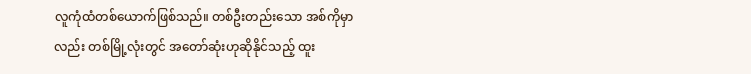လူကုံထံတစ်ယောက်ဖြစ်သည်။ တစ်ဦးတည်းသော အစ်ကိုမှာလည်း တစ်မြို့လုံးတွင် အတော်ဆုံးဟုဆိုနိုင်သည့် ထူး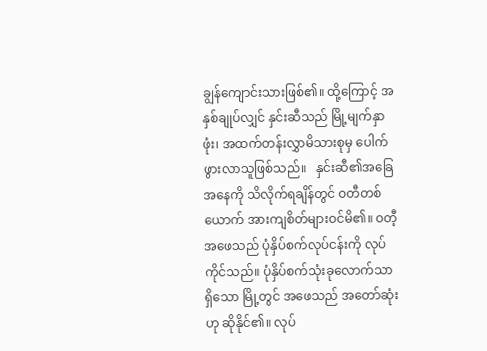ချွန်ကျောင်းသားဖြစ်၏။ ထို့ကြောင့် အနှစ်ချုပ်လျှင် နှင်းဆီသည် မြို့မျက်နှာဖုံး၊ အထက်တန်းလွှာမိသားစုမှ ပေါက်ဖွားလာသူဖြစ်သည်။   နှင်းဆီ၏အခြေအနေကို သိလိုက်ရချိန်တွင် ဝတီတစ်ယောက် အားကျစိတ်များဝင်မိ၏။ ဝတီ့အဖေသည် ပုံနှိပ်စက်လုပ်ငန်းကို လုပ်ကိုင်သည်။ ပုံနှိပ်စက်သုံးခုလောက်သာရှိသော မြို့တွင် အဖေသည် အတော်ဆုံးဟု ဆိုနိုင်၏။ လုပ်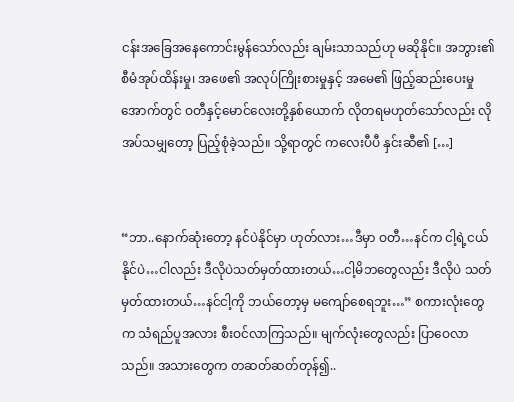ငန်းအခြေအနေကောင်းမွန်သော်လည်း ချမ်းသာသည်ဟု မဆိုနိုင်။ အဘွား၏ စီမံအုပ်ထိန်းမှု၊ အဖေ၏ အလုပ်ကြိုးစားမှုနှင့် အမေ၏ ဖြည့်ဆည်းပေးမှုအောက်တွင် ဝတီနှင့်မောင်လေးတို့နှစ်ယောက် လိုတရမဟုတ်သော်လည်း လိုအပ်သမျှတော့ ပြည့်စုံခဲ့သည်။ သို့ရာတွင် ကလေးပီပီ နှင်းဆီ၏ […]


“ဘာ..နောက်ဆုံးတော့ နင်ပဲနိုင်မှာ ဟုတ်လား…ဒီမှာ ဝတီ…နင်က ငါ့ရဲ့ငယ်နိုင်ပဲ…ငါလည်း ဒီလိုပဲသတ်မှတ်ထားတယ်…ငါ့မိဘတွေလည်း ဒီလိုပဲ သတ်မှတ်ထားတယ်…နင်ငါ့ကို ဘယ်တော့မှ မကျော်စေရဘူး…” စကားလုံးတွေက သံရည်ပူအလား စီးဝင်လာကြသည်။ မျက်လုံးတွေလည်း ပြာဝေလာသည်။ အသားတွေက တဆတ်ဆတ်တုန်၍..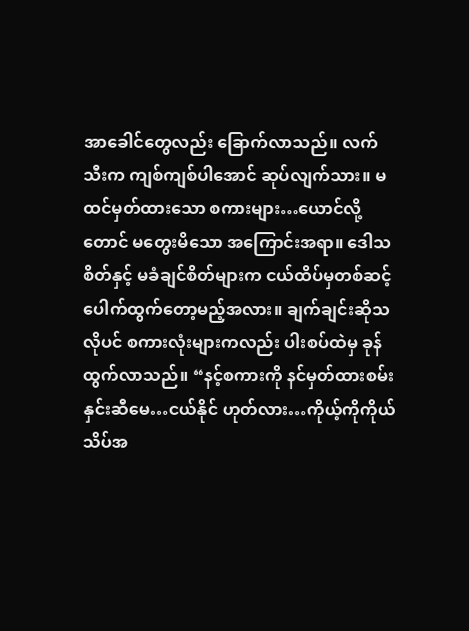အာခေါင်တွေလည်း ခြောက်လာသည်။ လက်သီးက ကျစ်ကျစ်ပါအောင် ဆုပ်လျက်သား။ မထင်မှတ်ထားသော စကားများ…ယောင်လို့တောင် မတွေးမိသော အကြောင်းအရာ။ ဒေါသစိတ်နှင့် မခံချင်စိတ်များက ငယ်ထိပ်မှတစ်ဆင့် ပေါက်ထွက်တော့မည့်အလား။ ချက်ချင်းဆိုသလိုပင် စကားလုံးများကလည်း ပါးစပ်ထဲမှ ခုန်ထွက်လာသည်။ “နင့်စကားကို နင်မှတ်ထားစမ်း နှင်းဆီမေ…ငယ်နိုင် ဟုတ်လား…ကိုယ့်ကိုကိုယ် သိပ်အ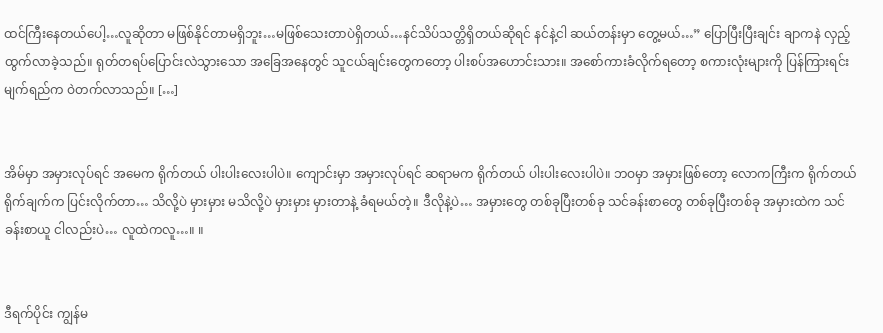ထင်ကြီးနေတယ်ပေါ့…လူဆိုတာ မဖြစ်နိုင်တာမရှိဘူး…မဖြစ်သေးတာပဲရှိတယ်…နင်သိပ်သတ္တိရှိတယ်ဆိုရင် နင်နဲ့ငါ ဆယ်တန်းမှာ တွေ့မယ်…” ပြောပြီးပြီးချင်း ချာကနဲ လှည့်ထွက်လာခဲ့သည်။ ရုတ်တရပ်ပြောင်းလဲသွားသော အခြေအနေတွင် သူငယ်ချင်းတွေကတော့ ပါးစပ်အဟောင်းသား။ အစော်ကားခံလိုက်ရတော့ စကားလုံးများကို ပြန်ကြားရင်း မျက်ရည်က ဝဲတက်လာသည်။ […]


အိမ်မှာ အမှားလုပ်ရင် အမေက ရိုက်တယ် ပါးပါးလေးပါပဲ။ ကျောင်းမှာ အမှားလုပ်ရင် ဆရာမက ရိုက်တယ် ပါးပါးလေးပါပဲ။ ဘဝမှာ အမှားဖြစ်တော့ လောကကြီးက ရိုက်တယ် ရိုက်ချက်က ပြင်းလိုက်တာ… သိလို့ပဲ မှားမှား မသိလို့ပဲ မှားမှား မှားတာနဲ့ ခံရမယ်တဲ့။ ဒီလိုနဲ့ပဲ… အမှားတွေ တစ်ခုပြီးတစ်ခု သင်ခန်းစာတွေ တစ်ခုပြီးတစ်ခု အမှားထဲက သင်ခန်းစာယူ ငါလည်းပဲ… လူထဲကလူ…။ ။


ဒီရက်ပိုင်း ကျွန်မ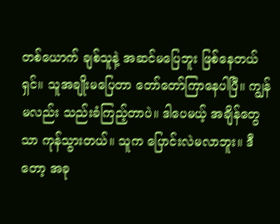တစ်ယောက် ချစ်သူနဲ့ အဆင်မပြေဘူး ဖြစ်နေတယ်ရှင်။ သူအချိုးမပြေတာ တော်တော်ကြာနေပါပြီ။ ကျွန်မလည်း သည်းခံကြည့်တာပဲ။ ဒါပေမယ့် အချိန်တွေသာ ကုန်သွားတယ်။ သူက ပြောင်းလဲမလာဘူး။ ဒီတော့ အခု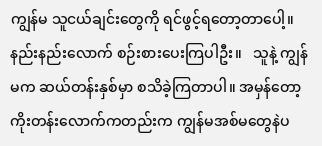ကျွန်မ သူငယ်ချင်းတွေကို ရင်ဖွင့်ရတော့တာပေါ့။ နည်းနည်းလောက် စဉ်းစားပေးကြပါဦး။   သူနဲ့ ကျွန်မက ဆယ်တန်းနှစ်မှာ စသိခဲ့ကြတာပါ။ အမှန်တော့ ကိုးတန်းလောက်ကတည်းက ကျွန်မအစ်မတွေနဲပ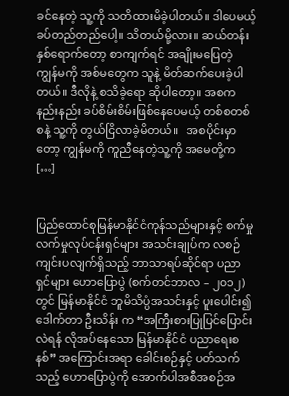ခင်နေတဲ့ သူ့ကို သတိထားမိခဲ့ပါတယ်။ ဒါပေမယ့် ခပ်တည်တည်ပေါ့။ သိတယ်မို့လား။ ဆယ်တန်းနှစ်ရောက်တော့ စာကျက်ရင် အချိုးမပြေတဲ့ ကျွန်မကို အစ်မတွေက သူနဲ့ မိတ်ဆက်ပေးခဲ့ပါတယ်။ ဒီလိုနဲ့ စသိခဲ့ရော ဆိုပါတော့။ အစက နည်းနည်း ခပ်စိမ်းစိမ်းဖြစ်နေပေမယ့် တစ်စတစ်စနဲ့ သူ့ကို တွယ်ငြိလာခဲ့မိတယ်။   အစပိုင်းမှာတော့ ကျွန်မကို ကူညီနေတဲ့သူ့ကို အမေတို့က […]


ပြည်ထောင်စုမြန်မာနိုင်ငံကုန်သည်များနှင့် စက်မှုလက်မှုလုပ်ငန်းရှင်များ အသင်းချုပ်က လစဉ်ကျင်းပလျက်ရှိသည့် ဘာသာရပ်ဆိုင်ရာ ပညာရှင်များ ဟောပြောပွဲ (စက်တင်ဘာလ – ၂၀၁၂) တွင် မြန်မာနိုင်ငံ ဘူမိသိပ္ပံအသင်းနှင့် ပူးပေါင်း၍ ဒေါက်တာ ဦးသိန်း က “အကြီးစားပြုပြင်ပြောင်းလဲရန် လိုအပ်နေသော မြန်မာနိုင်ငံ ပညာရေးစနစ်” အကြောင်းအရာ ခေါင်းစဉ်နှင့် ပတ်သက်သည့် ဟောပြောပွဲကို အောက်ပါအစီအစဉ်အ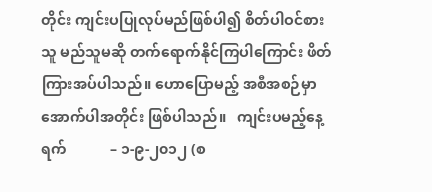တိုင်း ကျင်းပပြုလုပ်မည်ဖြစ်ပါ၍ စိတ်ပါဝင်စားသူ မည်သူမဆို တက်ရောက်နိုင်ကြပါကြောင်း ဖိတ်ကြားအပ်ပါသည်။ ဟောပြောမည့် အစီအစဉ်မှာ အောက်ပါအတိုင်း ဖြစ်ပါသည်။   ကျင်းပမည့်နေ့ရက်            – ၁-၉-၂၀၁၂ (စ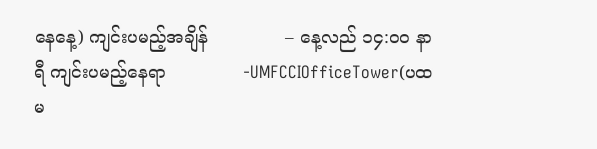နေနေ့) ကျင်းပမည့်အချိန်              – နေ့လည် ၁၄:၀ဝ နာရီ ကျင်းပမည့်နေရာ              -UMFCCIOfficeTower(ပထမ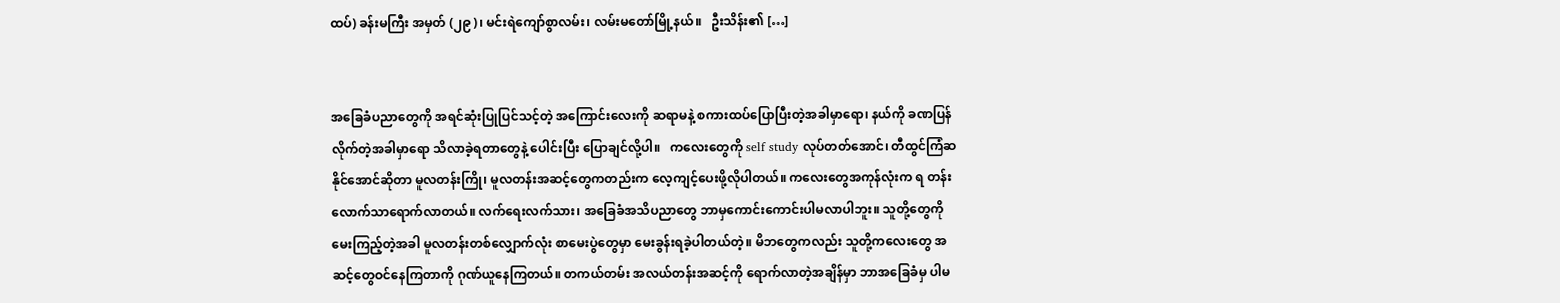ထပ်) ခန်းမကြီး အမှတ် (၂၉)၊ မင်းရဲကျော်စွာလမ်း၊ လမ်းမတော်မြို့နယ်။   ဦးသိန်း၏ […]


အခြေခံပညာတွေကို အရင်ဆုံးပြုပြင်သင့်တဲ့ အကြောင်းလေးကို ဆရာမနဲ့ စကားထပ်ပြောပြီးတဲ့အခါမှာရော၊ နယ်ကို ခဏပြန်လိုက်တဲ့အခါမှာရော သိလာခဲ့ရတာတွေနဲ့ ပေါင်းပြီး ပြောချင်လို့ပါ။   ကလေးတွေကို self study လုပ်တတ်အောင်၊ တီထွင်ကြံဆနိုင်အောင်ဆိုတာ မူလတန်းကြို၊ မူလတန်းအဆင့်တွေကတည်းက လေ့ကျင့်ပေးဖို့လိုပါတယ်။ ကလေးတွေအကုန်လုံးက ရ တန်းလောက်သာရောက်လာတယ်။ လက်ရေးလက်သား၊ အခြေခံအသိပညာတွေ ဘာမှကောင်းကောင်းပါမလာပါဘူး။ သူတို့တွေကို မေးကြည့်တဲ့အခါ မူလတန်းတစ်လျှောက်လုံး စာမေးပွဲတွေမှာ မေးခွန်းရခဲ့ပါတယ်တဲ့။ မိဘတွေကလည်း သူတို့ကလေးတွေ အဆင့်တွေဝင်နေကြတာကို ဂုဏ်ယူနေကြတယ်။ တကယ်တမ်း အလယ်တန်းအဆင့်ကို ရောက်လာတဲ့အချိန်မှာ ဘာအခြေခံမှ ပါမ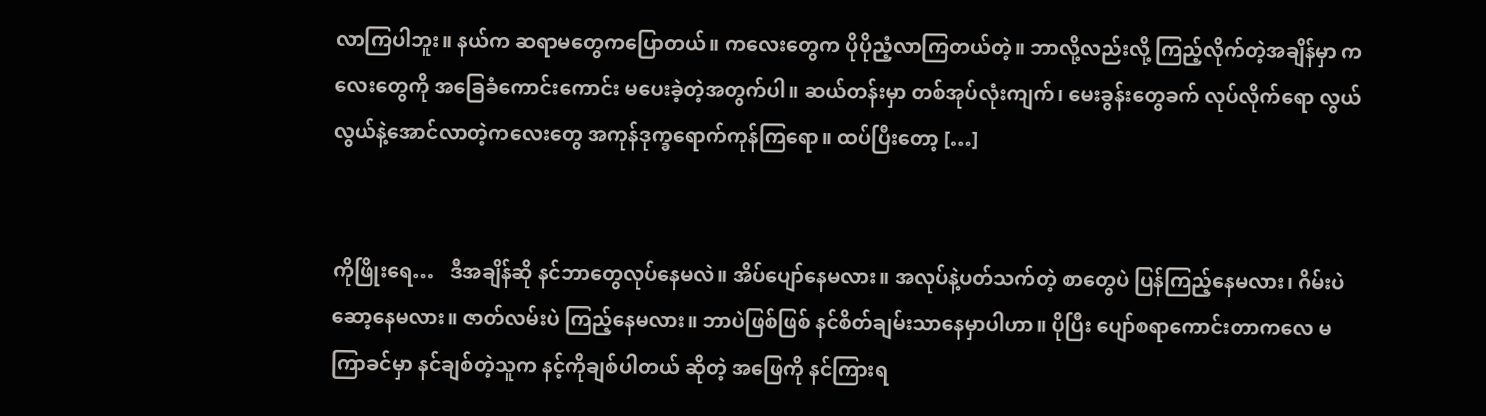လာကြပါဘူး။ နယ်က ဆရာမတွေကပြောတယ်။ ကလေးတွေက ပိုပိုညံ့လာကြတယ်တဲ့။ ဘာလို့လည်းလို့ ကြည့်လိုက်တဲ့အချိန်မှာ ကလေးတွေကို အခြေခံကောင်းကောင်း မပေးခဲ့တဲ့အတွက်ပါ။ ဆယ်တန်းမှာ တစ်အုပ်လုံးကျက်၊ မေးခွန်းတွေခက် လုပ်လိုက်ရော လွယ်လွယ်နဲ့အောင်လာတဲ့ကလေးတွေ အကုန်ဒုက္ခရောက်ကုန်ကြရော။ ထပ်ပြီးတော့ […]


ကိုဖြိုးရေ…   ဒီအချိန်ဆို နင်ဘာတွေလုပ်နေမလဲ။ အိပ်ပျော်နေမလား။ အလုပ်နဲ့ပတ်သက်တဲ့ စာတွေပဲ ပြန်ကြည့်နေမလား၊ ဂိမ်းပဲ ဆော့နေမလား။ ဇာတ်လမ်းပဲ ကြည့်နေမလား။ ဘာပဲဖြစ်ဖြစ် နင်စိတ်ချမ်းသာနေမှာပါဟာ။ ပိုပြီး ပျော်စရာကောင်းတာကလေ မကြာခင်မှာ နင်ချစ်တဲ့သူက နင့်ကိုချစ်ပါတယ် ဆိုတဲ့ အဖြေကို နင်ကြားရ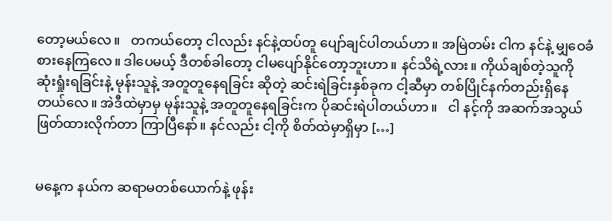တော့မယ်လေ။   တကယ်တော့ ငါလည်း နင်နဲ့ထပ်တူ ပျော်ချင်ပါတယ်ဟာ။ အမြဲတမ်း ငါက နင်နဲ့ မျှဝေခံစားနေကြလေ။ ဒါပေမယ့် ဒီတစ်ခါတော့ ငါမပျော်နိုင်တော့ဘူးဟာ။ နင်သိရဲ့လား။ ကိုယ်ချစ်တဲ့သူကို ဆုံးရှုံးရခြင်းနဲ့ မုန်းသူနဲ့ အတူတူနေရခြင်း ဆိုတဲ့ ဆင်းရဲခြင်းနှစ်ခုက ငါ့ဆီမှာ တစ်ပြိုင်နက်တည်းရှိနေတယ်လေ။ အဲဒီထဲမှာမှ မုန်းသူနဲ့ အတူတူနေရခြင်းက ပိုဆင်းရဲပါတယ်ဟာ။   ငါ နင့်ကို အဆက်အသွယ်ဖြတ်ထားလိုက်တာ ကြာပြီနော်။ နင်လည်း ငါ့ကို စိတ်ထဲမှာရှိမှာ […]


မနေ့က နယ်က ဆရာမတစ်ယောက်နဲ့ ဖုန်း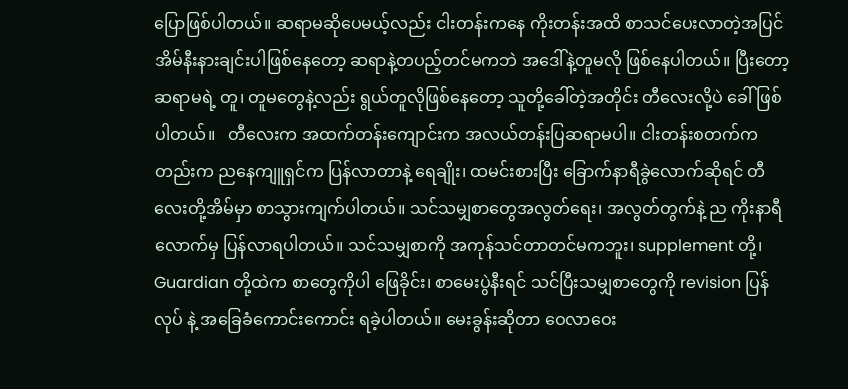ပြောဖြစ်ပါတယ်။ ဆရာမဆိုပေမယ့်လည်း ငါးတန်းကနေ ကိုးတန်းအထိ စာသင်ပေးလာတဲ့အပြင် အိမ်နီးနားချင်းပါဖြစ်နေတော့ ဆရာနဲ့တပည့်တင်မကဘဲ အဒေါ်နဲ့တူမလို ဖြစ်နေပါတယ်။ ပြီးတော့ ဆရာမရဲ့ တူ၊ တူမတွေနဲ့လည်း ရွယ်တူလိုဖြစ်နေတော့ သူတို့ခေါ်တဲ့အတိုင်း တီလေးလို့ပဲ ခေါ်ဖြစ်ပါတယ်။   တီလေးက အထက်တန်းကျောင်းက အလယ်တန်းပြဆရာမပါ။ ငါးတန်းစတက်ကတည်းက ညနေကျူရှင်က ပြန်လာတာနဲ့ ရေချိုး၊ ထမင်းစားပြီး ခြောက်နာရီခွဲလောက်ဆိုရင် တီလေးတို့အိမ်မှာ စာသွားကျက်ပါတယ်။ သင်သမျှစာတွေအလွတ်ရေး၊ အလွတ်တွက်နဲ့ ည ကိုးနာရီလောက်မှ ပြန်လာရပါတယ်။ သင်သမျှစာကို အကုန်သင်တာတင်မကဘူး၊ supplement တို့၊ Guardian တို့ထဲက စာတွေကိုပါ ဖြေခိုင်း၊ စာမေးပွဲနီးရင် သင်ပြီးသမျှစာတွေကို revision ပြန်လုပ် နဲ့ အခြေခံကောင်းကောင်း ရခဲ့ပါတယ်။ မေးခွန်းဆိုတာ ဝေလာဝေး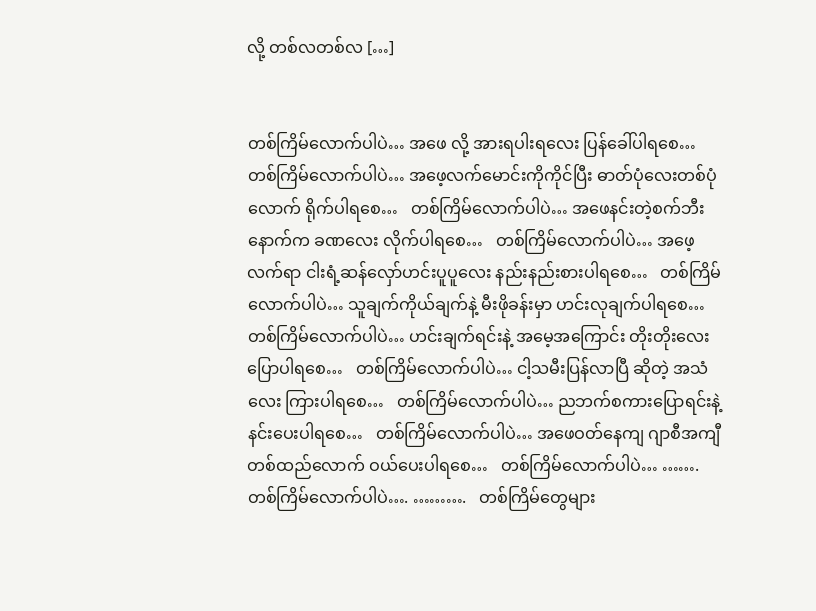လို့ တစ်လတစ်လ […]


တစ်ကြိမ်လောက်ပါပဲ… အဖေ လို့ အားရပါးရလေး ပြန်ခေါ်ပါရစေ…   တစ်ကြိမ်လောက်ပါပဲ… အဖေ့လက်မောင်းကိုကိုင်ပြီး ဓာတ်ပုံလေးတစ်ပုံလောက် ရိုက်ပါရစေ…   တစ်ကြိမ်လောက်ပါပဲ… အဖေနင်းတဲ့စက်ဘီးနောက်က ခဏလေး လိုက်ပါရစေ…   တစ်ကြိမ်လောက်ပါပဲ… အဖေ့လက်ရာ ငါးရံ့ဆန်လှော်ဟင်းပူပူလေး နည်းနည်းစားပါရစေ…   တစ်ကြိမ်လောက်ပါပဲ… သူချက်ကိုယ်ချက်နဲ့ မီးဖိုခန်းမှာ ဟင်းလုချက်ပါရစေ…   တစ်ကြိမ်လောက်ပါပဲ… ဟင်းချက်ရင်းနဲ့ အမေ့အကြောင်း တိုးတိုးလေး ပြောပါရစေ…   တစ်ကြိမ်လောက်ပါပဲ… ငါ့သမီးပြန်လာပြီ ဆိုတဲ့ အသံလေး ကြားပါရစေ…   တစ်ကြိမ်လောက်ပါပဲ… ညဘက်စကားပြောရင်းနဲ့ နင်းပေးပါရစေ…   တစ်ကြိမ်လောက်ပါပဲ… အဖေဝတ်နေကျ ဂျာစီအကျီတစ်ထည်လောက် ဝယ်ပေးပါရစေ…   တစ်ကြိမ်လောက်ပါပဲ… …….   တစ်ကြိမ်လောက်ပါပဲ…. ……….   တစ်ကြိမ်တွေများ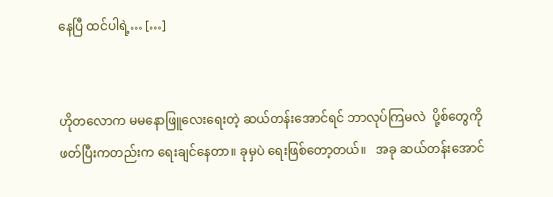နေပြီ ထင်ပါရဲ့… […]


ဟိုတလောက မမနောဖြူလေးရေးတဲ့ ဆယ်တန်းအောင်ရင် ဘာလုပ်ကြမလဲ  ပို့စ်တွေကို ဖတ်ပြီးကတည်းက ရေးချင်နေတာ။ ခုမှပဲ ရေးဖြစ်တော့တယ်။   အခု ဆယ်တန်းအောင်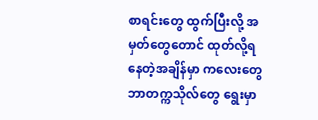စာရင်းတွေ ထွက်ပြီးလို့ အမှတ်တွေတောင် ထုတ်လို့ရနေတဲ့အချိန်မှာ ကလေးတွေ ဘာတက္ကသိုလ်တွေ ရွေးမှာ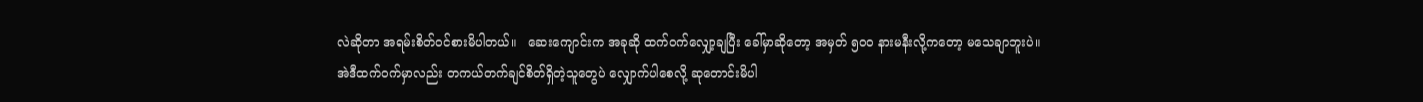လဲဆိုတာ အရမ်းစိတ်ဝင်စားမိပါတယ်။   ဆေးကျောင်းက အခုဆို ထက်ဝက်လျှော့ချပြီး ခေါ်မှာဆိုတော့ အမှတ် ၅၀ဝ နားမနီးလို့ကတော့ မသေချာဘူးပဲ။ အဲဒီထက်ဝက်မှာလည်း တကယ်တက်ချင်စိတ်ရှိတဲ့သူတွေပဲ လျှောက်ပါစေလို့ ဆုတောင်းမိပါ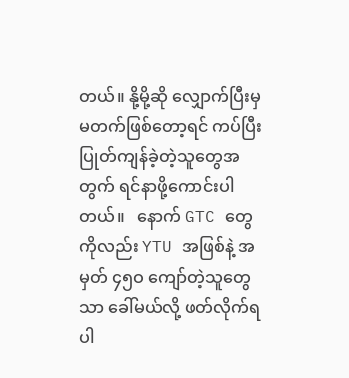တယ်။ နို့မို့ဆို လျှောက်ပြီးမှ မတက်ဖြစ်တော့ရင် ကပ်ပြီးပြုတ်ကျန်ခဲ့တဲ့သူတွေအတွက် ရင်နာဖို့ကောင်းပါတယ်။   နောက် GTC တွေကိုလည်း YTU အဖြစ်နဲ့ အမှတ် ၄၅ဝ ကျော်တဲ့သူတွေသာ ခေါ်မယ်လို့ ဖတ်လိုက်ရပါ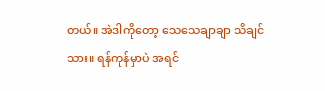တယ်။ အဲဒါကိုတော့ သေသေချာချာ သိချင်သား။ ရန်ကုန်မှာပဲ အရင်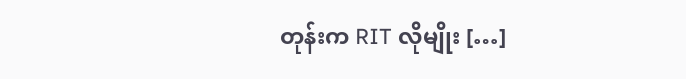တုန်းက RIT လိုမျိုး […]